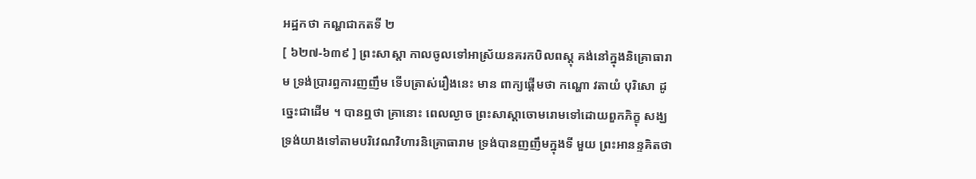អដ្ឋកថា កណ្ហជាកតទី ២
[ ៦២៧-៦៣៩ ] ព្រះសាស្តា កាលចូលទៅអាស្រ័យនគរកបិលពស្តុ គង់នៅក្នុងនិគ្រោធារាម ទ្រង់ប្រារព្ធការញញឹម ទើបត្រាស់រឿងនេះ មាន ពាក្យផ្តើមថា កណ្ហោ វតាយំ បុរិសោ ដូច្នេះជាដើម ។ បានឮថា គ្រានោះ ពេលល្ងាច ព្រះសាស្តាចោមរោមទៅដោយពួកភិក្ខុ សង្ឃ ទ្រង់យាងទៅតាមបរិវេណវិហារនិគ្រោធារាម ទ្រង់បានញញឹមក្នុងទី មួយ ព្រះអានន្ទគិតថា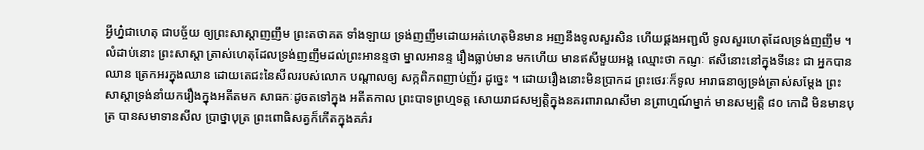អ្វីហ្ន៎ជាហេតុ ជាបច្ច័យ ឲ្យព្រះសាស្តាញញឹម ព្រះតថាគត ទាំងឡាយ ទ្រង់ញញឹមដោយអត់ហេតុមិនមាន អញនឹងទូលសួរសិន ហើយផ្គងអញ្ជលី ទូលសួរហេតុដែលទ្រង់ញញឹម ។ លំដាប់នោះ ព្រះសាស្តា ត្រាស់ហេតុដែលទ្រង់ញញឹមដល់ព្រះអានន្ទថា ម្នាលអានន្ទ រឿងធ្លាប់មាន មកហើយ មានឥសីមួយអង្គ ឈ្មោះថា កណ្ញៈ ឥសីនោះនៅក្នុងទីនេះ ជា អ្នកបានឈាន ត្រេកអរក្នុងឈាន ដោយតេជះនៃសីលរបស់លោក បណ្តាលឲ្យ សក្កពិភពញាប់ញ័រ ដូច្នេះ ។ ដោយរឿងនោះមិនប្រាកដ ព្រះថេរៈក៏ទូល អារាធនាឲ្យទ្រង់ត្រាស់សម្តែង ព្រះសាស្តាទ្រង់នាំយករឿងក្នុងអតីតមក សាធកៈដូចតទៅក្នុង អតីតកាល ព្រះបាទព្រហ្មទត្ត សោយរាជសម្បត្តិក្នុងនគរពារាណសីមា នព្រាហ្មណ៍ម្នាក់ មានសម្បត្តិ ៨០ កោដិ មិនមានបុត្រ បានសមាទានសីល ប្រាថ្នាបុត្រ ព្រះពោធិសត្វក៏កើតក្នុងគភ៌រ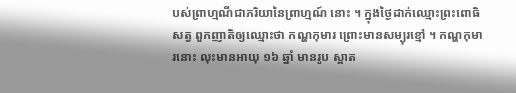បស់ព្រាហ្មណីជាភរិយានៃព្រាហ្មណ៍ នោះ ។ ក្នុងថ្ងៃដាក់ឈ្មោះព្រះពោធិសត្វ ពួកញាតិឲ្យឈ្មោះថា កណ្ហកុមារ ព្រោះមានសម្បុរខ្មៅ ។ កណ្ហកុមារនោះ លុះមានអាយុ ១៦ ឆ្នាំ មានរូប ស្អាត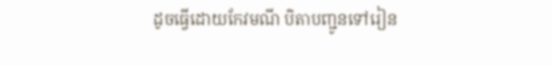ដូចធ្វើដោយកែវមណី បិតាបញ្ជូនទៅរៀន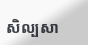សិល្បសា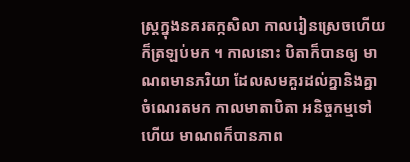ស្ត្រក្នុងនគរតក្កសិលា កាលរៀនស្រេចហើយ ក៏ត្រឡប់មក ។ កាលនោះ បិតាក៏បានឲ្យ មាណពមានភរិយា ដែលសមគួរដល់គ្នានិងគ្នា ចំណេរតមក កាលមាតាបិតា អនិច្ចកម្មទៅហើយ មាណពក៏បានភាព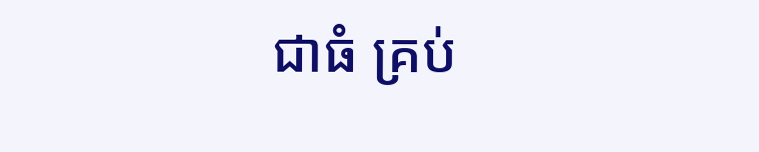ជាធំ គ្រប់